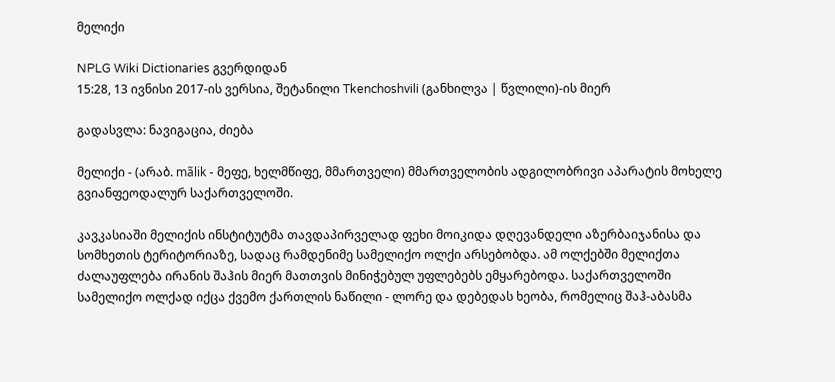მელიქი

NPLG Wiki Dictionaries გვერდიდან
15:28, 13 ივნისი 2017-ის ვერსია, შეტანილი Tkenchoshvili (განხილვა | წვლილი)-ის მიერ

გადასვლა: ნავიგაცია, ძიება

მელიქი - (არაბ. mãlik - მეფე, ხელმწიფე, მმართველი) მმართველობის ადგილობრივი აპარატის მოხელე გვიანფეოდალურ საქართველოში.

კავკასიაში მელიქის ინსტიტუტმა თავდაპირველად ფეხი მოიკიდა დღევანდელი აზერბაიჯანისა და სომხეთის ტერიტორიაზე, სადაც რამდენიმე სამელიქო ოლქი არსებობდა. ამ ოლქებში მელიქთა ძალაუფლება ირანის შაჰის მიერ მათთვის მინიჭებულ უფლებებს ემყარებოდა. საქართველოში სამელიქო ოლქად იქცა ქვემო ქართლის ნაწილი - ლორე და დებედას ხეობა, რომელიც შაჰ-აბასმა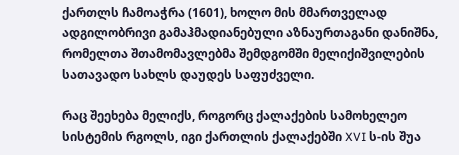ქართლს ჩამოაჭრა (1601), ხოლო მის მმართველად ადგილობრივი გამაჰმადიანებული აზნაურთაგანი დანიშნა, რომელთა შთამომავლებმა შემდგომში მელიქიშვილების სათავადო სახლს დაუდეს საფუძველი.

რაც შეეხება მელიქს, როგორც ქალაქების სამოხელეო სისტემის რგოლს, იგი ქართლის ქალაქებში XVI ს-ის შუა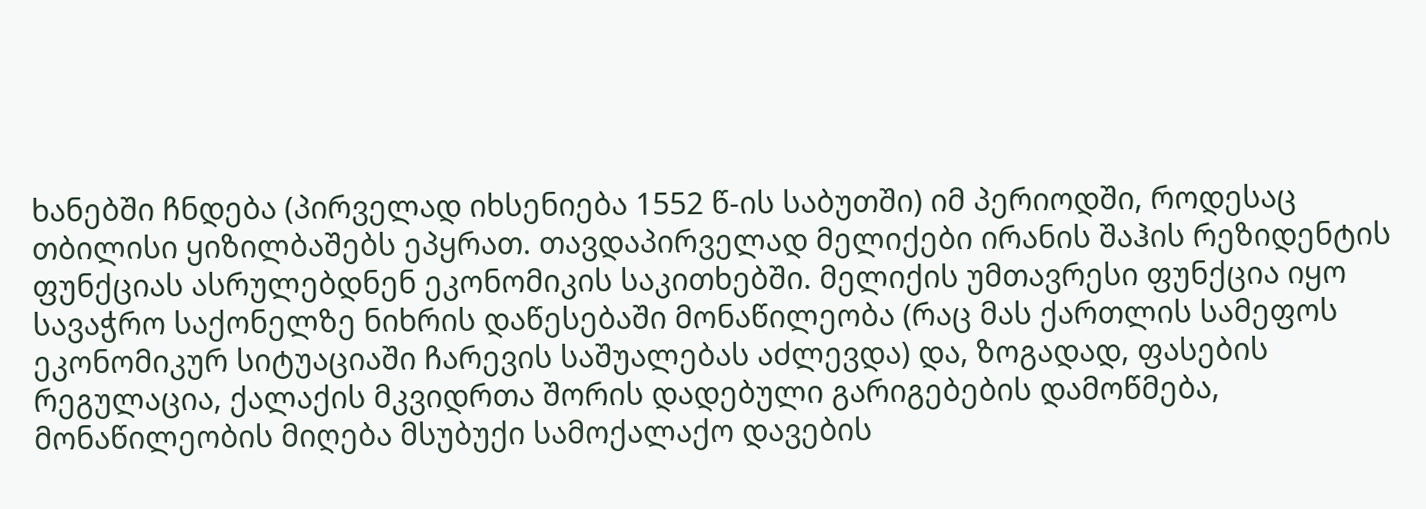ხანებში ჩნდება (პირველად იხსენიება 1552 წ-ის საბუთში) იმ პერიოდში, როდესაც თბილისი ყიზილბაშებს ეპყრათ. თავდაპირველად მელიქები ირანის შაჰის რეზიდენტის ფუნქციას ასრულებდნენ ეკონომიკის საკითხებში. მელიქის უმთავრესი ფუნქცია იყო სავაჭრო საქონელზე ნიხრის დაწესებაში მონაწილეობა (რაც მას ქართლის სამეფოს ეკონომიკურ სიტუაციაში ჩარევის საშუალებას აძლევდა) და, ზოგადად, ფასების რეგულაცია, ქალაქის მკვიდრთა შორის დადებული გარიგებების დამოწმება, მონაწილეობის მიღება მსუბუქი სამოქალაქო დავების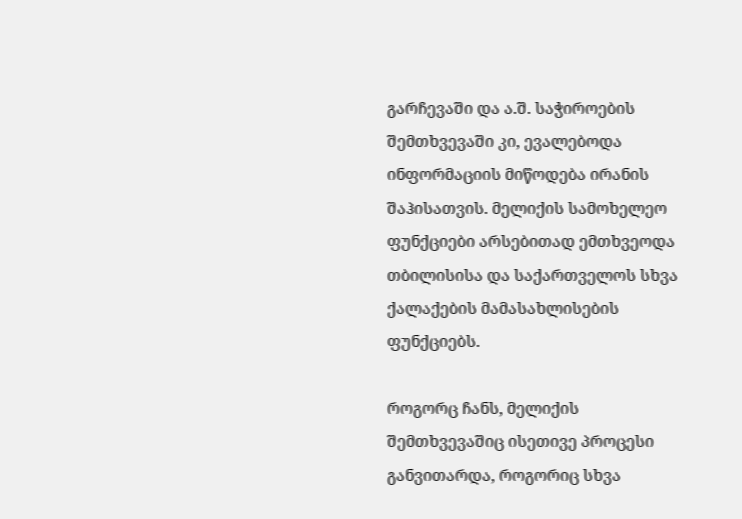გარჩევაში და ა.შ. საჭიროების შემთხვევაში კი, ევალებოდა ინფორმაციის მიწოდება ირანის შაჰისათვის. მელიქის სამოხელეო ფუნქციები არსებითად ემთხვეოდა თბილისისა და საქართველოს სხვა ქალაქების მამასახლისების ფუნქციებს.

როგორც ჩანს, მელიქის შემთხვევაშიც ისეთივე პროცესი განვითარდა, როგორიც სხვა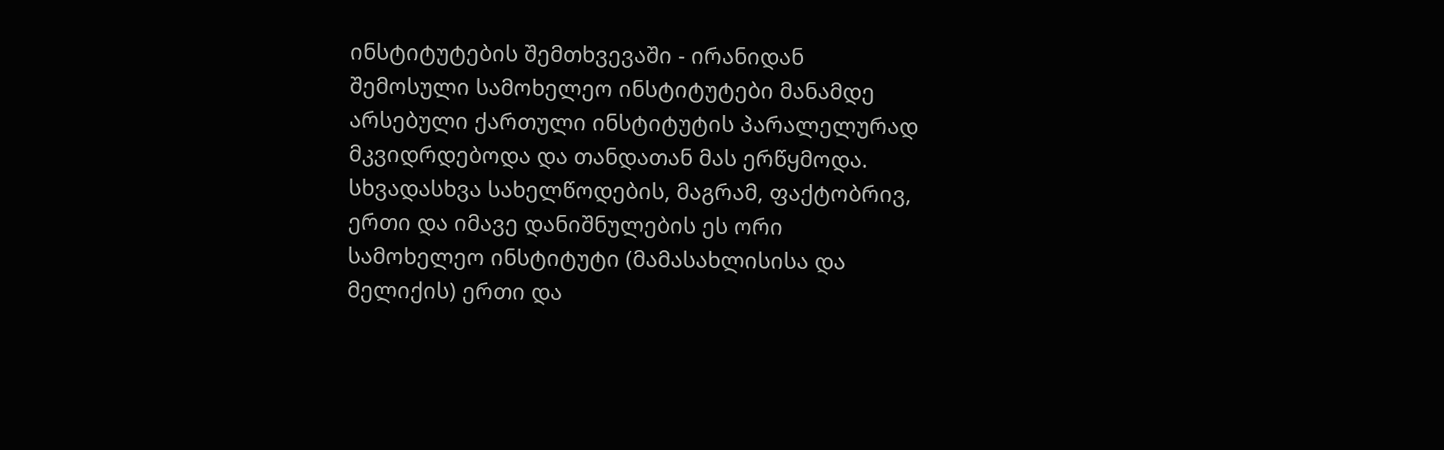ინსტიტუტების შემთხვევაში - ირანიდან შემოსული სამოხელეო ინსტიტუტები მანამდე არსებული ქართული ინსტიტუტის პარალელურად მკვიდრდებოდა და თანდათან მას ერწყმოდა. სხვადასხვა სახელწოდების, მაგრამ, ფაქტობრივ, ერთი და იმავე დანიშნულების ეს ორი სამოხელეო ინსტიტუტი (მამასახლისისა და მელიქის) ერთი და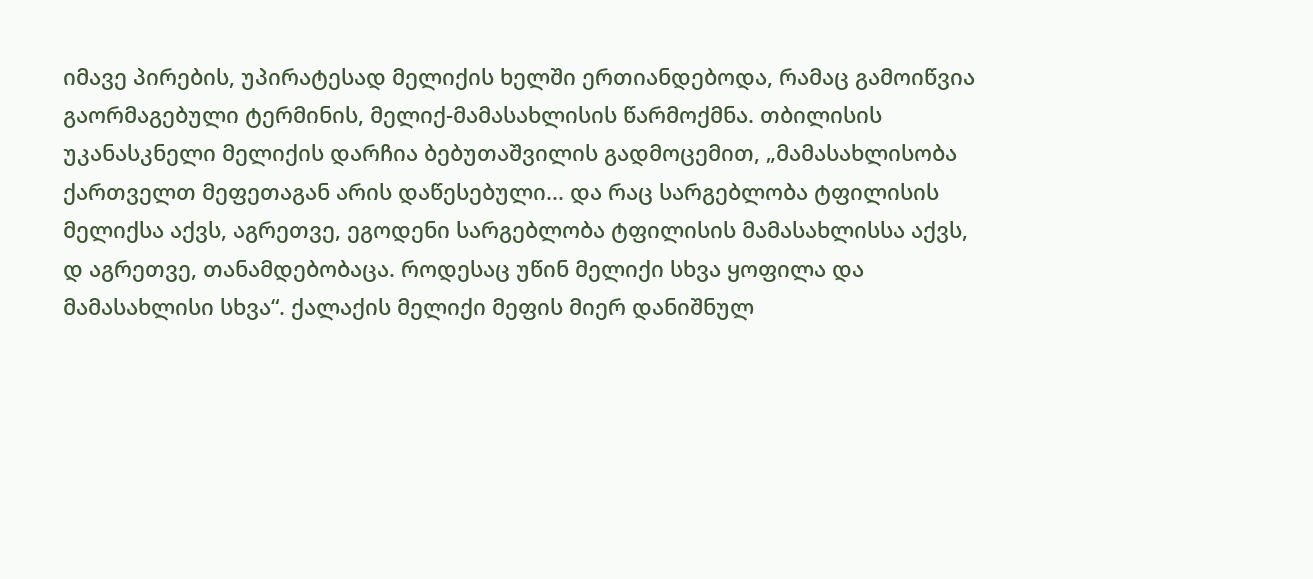იმავე პირების, უპირატესად მელიქის ხელში ერთიანდებოდა, რამაც გამოიწვია გაორმაგებული ტერმინის, მელიქ-მამასახლისის წარმოქმნა. თბილისის უკანასკნელი მელიქის დარჩია ბებუთაშვილის გადმოცემით, „მამასახლისობა ქართველთ მეფეთაგან არის დაწესებული... და რაც სარგებლობა ტფილისის მელიქსა აქვს, აგრეთვე, ეგოდენი სარგებლობა ტფილისის მამასახლისსა აქვს, დ აგრეთვე, თანამდებობაცა. როდესაც უწინ მელიქი სხვა ყოფილა და მამასახლისი სხვა“. ქალაქის მელიქი მეფის მიერ დანიშნულ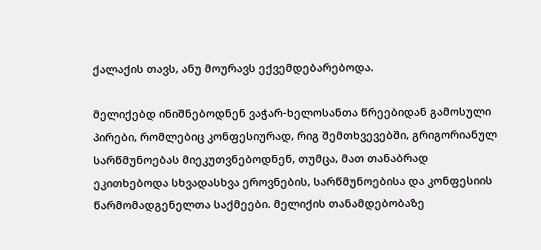ქალაქის თავს, ანუ მოურავს ექვემდებარებოდა.

მელიქებდ ინიშნებოდნენ ვაჭარ-ხელოსანთა წრეებიდან გამოსული პირები, რომლებიც კონფესიურად, რიგ შემთხვევებში, გრიგორიანულ სარწმუნოებას მიეკუთვნებოდნენ, თუმცა, მათ თანაბრად ეკითხებოდა სხვადასხვა ეროვნების, სარწმუნოებისა და კონფესიის წარმომადგენელთა საქმეები. მელიქის თანამდებობაზე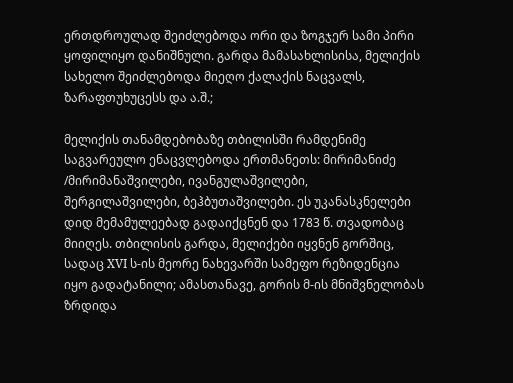ერთდროულად შეიძლებოდა ორი და ზოგჯერ სამი პირი ყოფილიყო დანიშნული. გარდა მამასახლისისა, მელიქის სახელო შეიძლებოდა მიეღო ქალაქის ნაცვალს, ზარაფთუხუცესს და ა.შ.;

მელიქის თანამდებობაზე თბილისში რამდენიმე საგვარეულო ენაცვლებოდა ერთმანეთს: მირიმანიძე /მირიმანაშვილები, ივანგულაშვილები, შერგილაშვილები, ბეჰბუთაშვილები. ეს უკანასკნელები დიდ მემამულეებად გადაიქცნენ და 1783 წ. თვადობაც მიიღეს. თბილისის გარდა, მელიქები იყვნენ გორშიც, სადაც XVI ს-ის მეორე ნახევარში სამეფო რეზიდენცია იყო გადატანილი; ამასთანავე, გორის მ-ის მნიშვნელობას ზრდიდა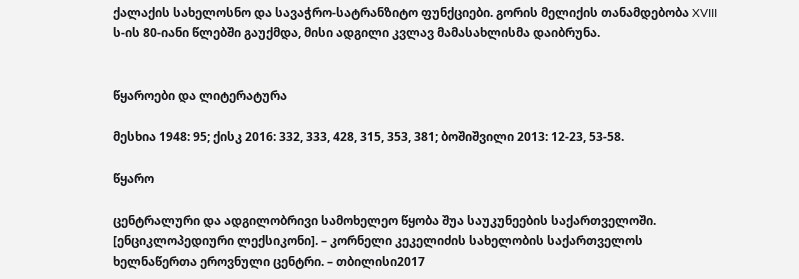ქალაქის სახელოსნო და სავაჭრო-სატრანზიტო ფუნქციები. გორის მელიქის თანამდებობა XVIII ს-ის 80-იანი წლებში გაუქმდა, მისი ადგილი კვლავ მამასახლისმა დაიბრუნა.


წყაროები და ლიტერატურა

მესხია 1948: 95; ქისკ 2016: 332, 333, 428, 315, 353, 381; ბოშიშვილი 2013: 12-23, 53-58.

წყარო

ცენტრალური და ადგილობრივი სამოხელეო წყობა შუა საუკუნეების საქართველოში. [ენციკლოპედიური ლექსიკონი]. – კორნელი კეკელიძის სახელობის საქართველოს ხელნაწერთა ეროვნული ცენტრი. – თბილისი2017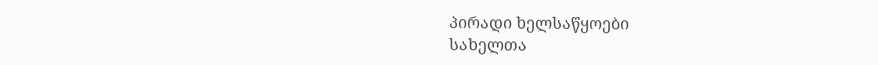პირადი ხელსაწყოები
სახელთა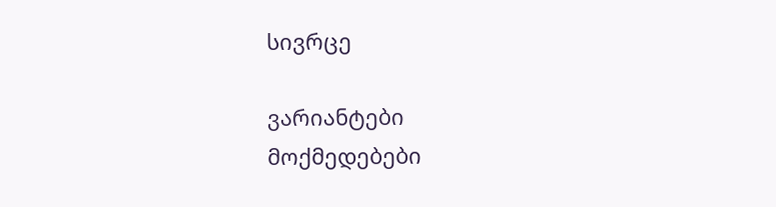სივრცე

ვარიანტები
მოქმედებები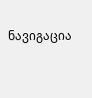ნავიგაცია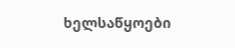ხელსაწყოები